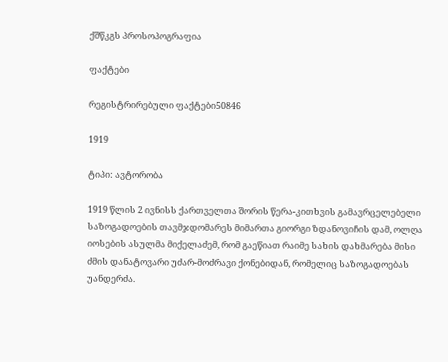ქშწკგს პროსოპოგრაფია

ფაქტები

რეგისტრირებული ფაქტები50846

1919

ტიპი: ავტორობა

1919 წლის 2 ივნისს ქართველთა შორის წერა-კითხვის გამავრცელებელი საზოგადოების თავმჯდომარეს მიმართა გიორგი ზდანოვიჩის დამ, ოლღა იოსების ასულმა მიქელაძემ, რომ გაეწიათ რაიმე სახის დახმარება მისი ძმის დანატოვარი უძარ-მოძრავი ქონებიდან, რომელიც საზოგადოებას უანდერძა.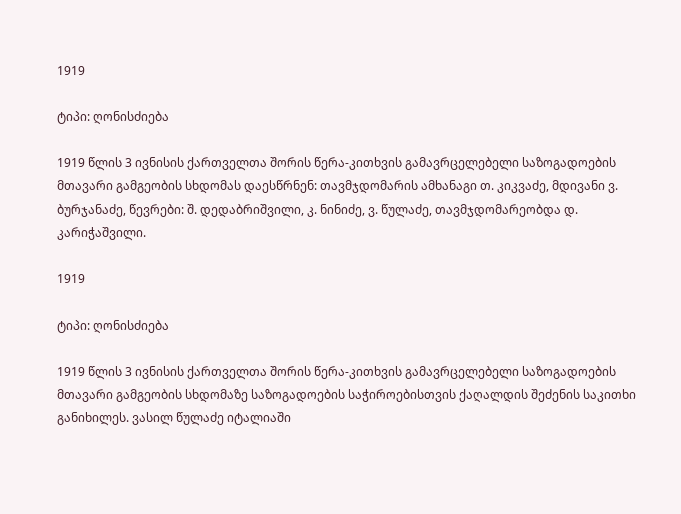1919

ტიპი: ღონისძიება

1919 წლის 3 ივნისის ქართველთა შორის წერა-კითხვის გამავრცელებელი საზოგადოების მთავარი გამგეობის სხდომას დაესწრნენ: თავმჯდომარის ამხანაგი თ. კიკვაძე, მდივანი ვ. ბურჯანაძე, წევრები: შ. დედაბრიშვილი, კ. ნინიძე, ვ. წულაძე, თავმჯდომარეობდა დ. კარიჭაშვილი.

1919

ტიპი: ღონისძიება

1919 წლის 3 ივნისის ქართველთა შორის წერა-კითხვის გამავრცელებელი საზოგადოების მთავარი გამგეობის სხდომაზე საზოგადოების საჭიროებისთვის ქაღალდის შეძენის საკითხი განიხილეს. ვასილ წულაძე იტალიაში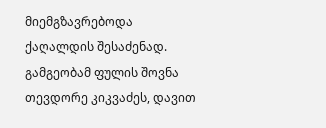მიემგზავრებოდა ქაღალდის შესაძენად. გამგეობამ ფულის შოვნა თევდორე კიკვაძეს, დავით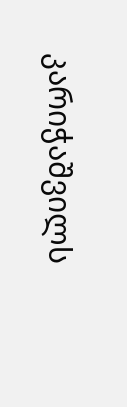კარიჭაშვილს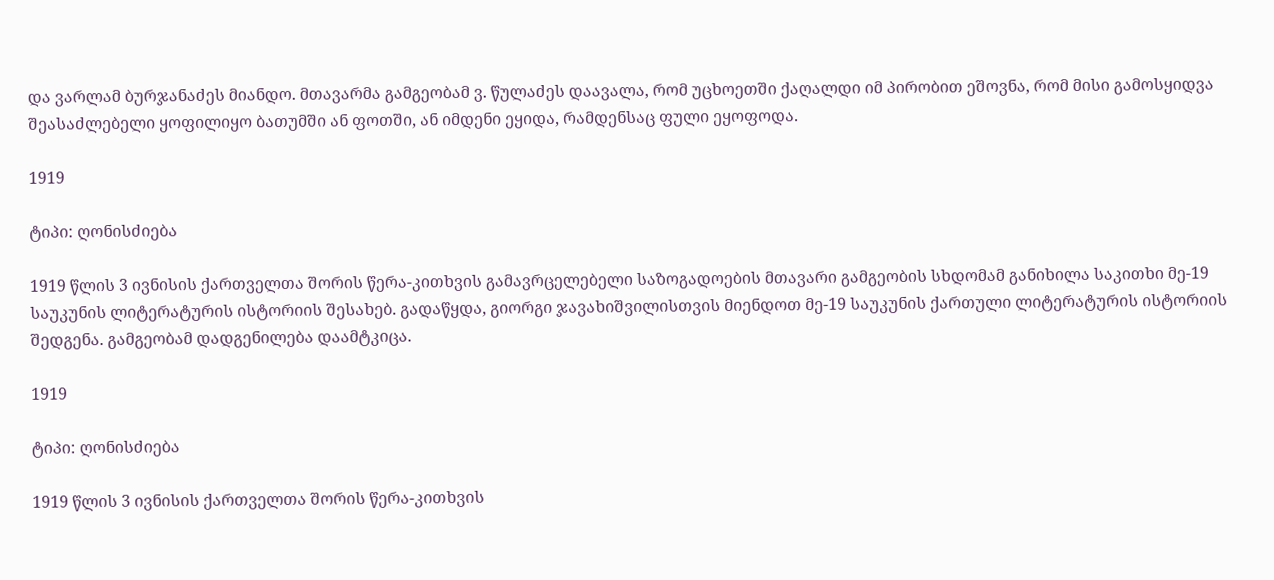და ვარლამ ბურჯანაძეს მიანდო. მთავარმა გამგეობამ ვ. წულაძეს დაავალა, რომ უცხოეთში ქაღალდი იმ პირობით ეშოვნა, რომ მისი გამოსყიდვა შეასაძლებელი ყოფილიყო ბათუმში ან ფოთში, ან იმდენი ეყიდა, რამდენსაც ფული ეყოფოდა.

1919

ტიპი: ღონისძიება

1919 წლის 3 ივნისის ქართველთა შორის წერა-კითხვის გამავრცელებელი საზოგადოების მთავარი გამგეობის სხდომამ განიხილა საკითხი მე-19 საუკუნის ლიტერატურის ისტორიის შესახებ. გადაწყდა, გიორგი ჯავახიშვილისთვის მიენდოთ მე-19 საუკუნის ქართული ლიტერატურის ისტორიის შედგენა. გამგეობამ დადგენილება დაამტკიცა.

1919

ტიპი: ღონისძიება

1919 წლის 3 ივნისის ქართველთა შორის წერა-კითხვის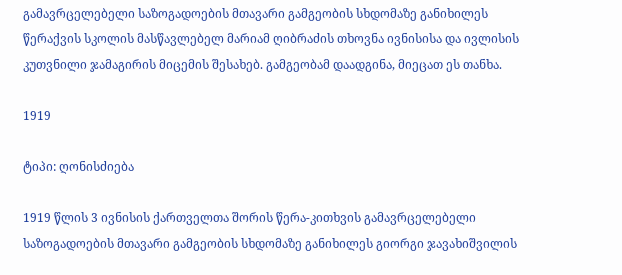გამავრცელებელი საზოგადოების მთავარი გამგეობის სხდომაზე განიხილეს წერაქვის სკოლის მასწავლებელ მარიამ ღიბრაძის თხოვნა ივნისისა და ივლისის კუთვნილი ჯამაგირის მიცემის შესახებ. გამგეობამ დაადგინა, მიეცათ ეს თანხა.

1919

ტიპი: ღონისძიება

1919 წლის 3 ივნისის ქართველთა შორის წერა-კითხვის გამავრცელებელი საზოგადოების მთავარი გამგეობის სხდომაზე განიხილეს გიორგი ჯავახიშვილის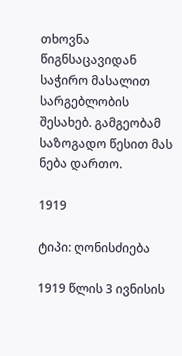თხოვნა წიგნსაცავიდან საჭირო მასალით სარგებლობის შესახებ. გამგეობამ საზოგადო წესით მას ნება დართო.

1919

ტიპი: ღონისძიება

1919 წლის 3 ივნისის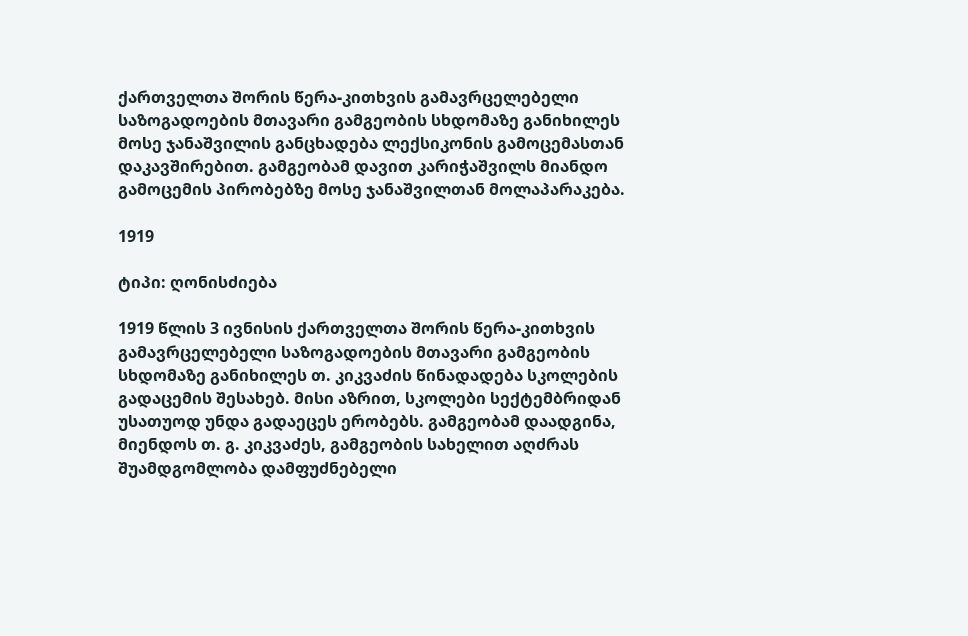ქართველთა შორის წერა-კითხვის გამავრცელებელი საზოგადოების მთავარი გამგეობის სხდომაზე განიხილეს მოსე ჯანაშვილის განცხადება ლექსიკონის გამოცემასთან დაკავშირებით. გამგეობამ დავით კარიჭაშვილს მიანდო გამოცემის პირობებზე მოსე ჯანაშვილთან მოლაპარაკება.

1919

ტიპი: ღონისძიება

1919 წლის 3 ივნისის ქართველთა შორის წერა-კითხვის გამავრცელებელი საზოგადოების მთავარი გამგეობის სხდომაზე განიხილეს თ. კიკვაძის წინადადება სკოლების გადაცემის შესახებ. მისი აზრით, სკოლები სექტემბრიდან უსათუოდ უნდა გადაეცეს ერობებს. გამგეობამ დაადგინა, მიენდოს თ. გ. კიკვაძეს, გამგეობის სახელით აღძრას შუამდგომლობა დამფუძნებელი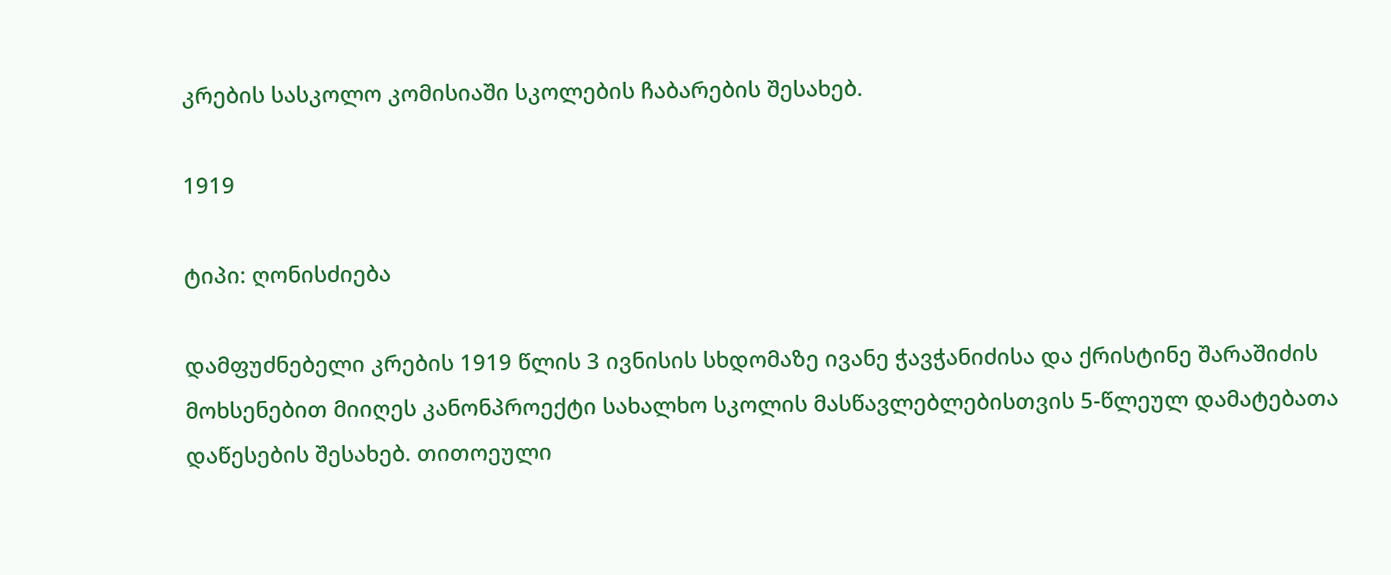კრების სასკოლო კომისიაში სკოლების ჩაბარების შესახებ.

1919

ტიპი: ღონისძიება

დამფუძნებელი კრების 1919 წლის 3 ივნისის სხდომაზე ივანე ჭავჭანიძისა და ქრისტინე შარაშიძის მოხსენებით მიიღეს კანონპროექტი სახალხო სკოლის მასწავლებლებისთვის 5-წლეულ დამატებათა დაწესების შესახებ. თითოეული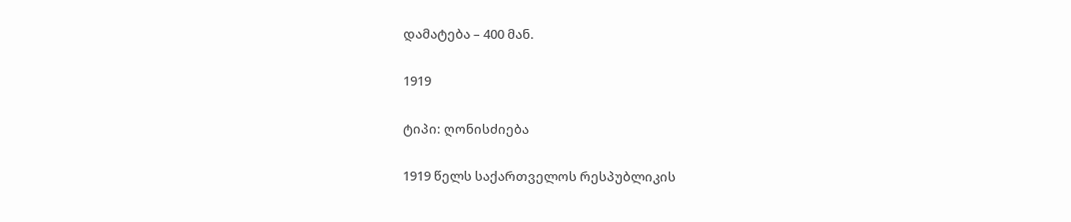დამატება – 400 მან.

1919

ტიპი: ღონისძიება

1919 წელს საქართველოს რესპუბლიკის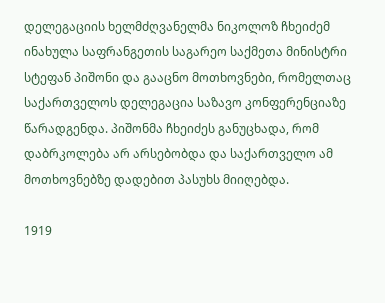დელეგაციის ხელმძღვანელმა ნიკოლოზ ჩხეიძემ ინახულა საფრანგეთის საგარეო საქმეთა მინისტრი სტეფან პიშონი და გააცნო მოთხოვნები, რომელთაც საქართველოს დელეგაცია საზავო კონფერენციაზე წარადგენდა. პიშონმა ჩხეიძეს განუცხადა, რომ დაბრკოლება არ არსებობდა და საქართველო ამ მოთხოვნებზე დადებით პასუხს მიიღებდა.

1919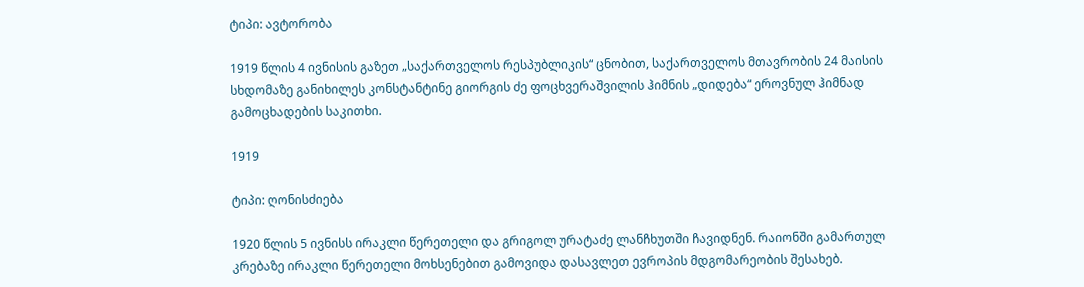ტიპი: ავტორობა

1919 წლის 4 ივნისის გაზეთ „საქართველოს რესპუბლიკის“ ცნობით, საქართველოს მთავრობის 24 მაისის სხდომაზე განიხილეს კონსტანტინე გიორგის ძე ფოცხვერაშვილის ჰიმნის „დიდება“ ეროვნულ ჰიმნად გამოცხადების საკითხი.

1919

ტიპი: ღონისძიება

1920 წლის 5 ივნისს ირაკლი წერეთელი და გრიგოლ ურატაძე ლანჩხუთში ჩავიდნენ. რაიონში გამართულ კრებაზე ირაკლი წერეთელი მოხსენებით გამოვიდა დასავლეთ ევროპის მდგომარეობის შესახებ.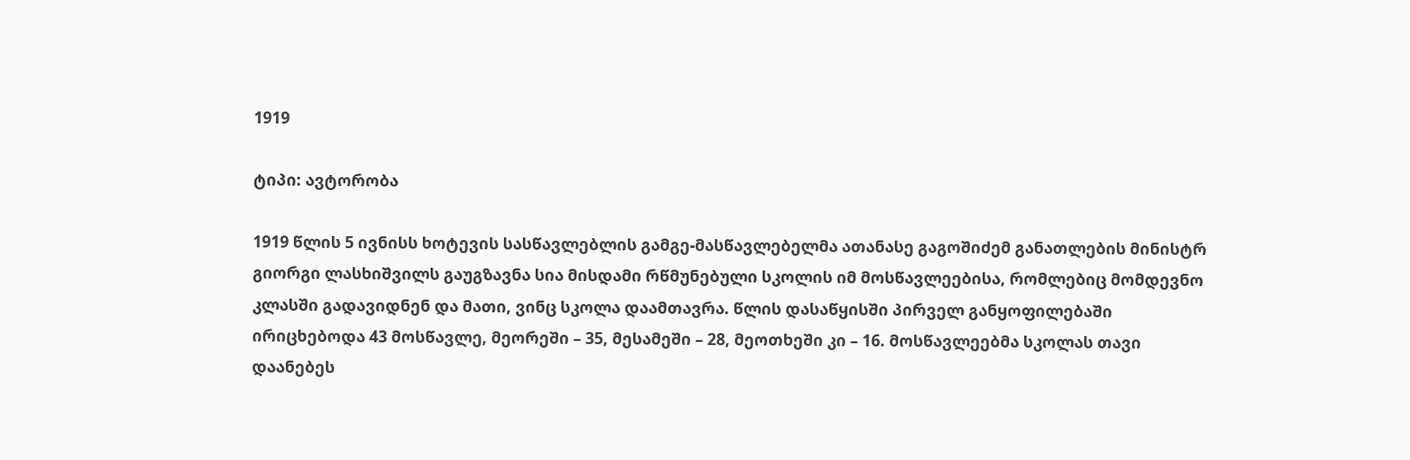1919

ტიპი: ავტორობა

1919 წლის 5 ივნისს ხოტევის სასწავლებლის გამგე-მასწავლებელმა ათანასე გაგოშიძემ განათლების მინისტრ გიორგი ლასხიშვილს გაუგზავნა სია მისდამი რწმუნებული სკოლის იმ მოსწავლეებისა, რომლებიც მომდევნო კლასში გადავიდნენ და მათი, ვინც სკოლა დაამთავრა. წლის დასაწყისში პირველ განყოფილებაში ირიცხებოდა 43 მოსწავლე, მეორეში – 35, მესამეში – 28, მეოთხეში კი – 16. მოსწავლეებმა სკოლას თავი დაანებეს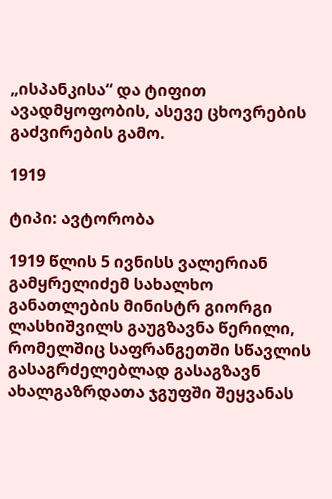„ისპანკისა“ და ტიფით ავადმყოფობის, ასევე ცხოვრების გაძვირების გამო.

1919

ტიპი: ავტორობა

1919 წლის 5 ივნისს ვალერიან გამყრელიძემ სახალხო განათლების მინისტრ გიორგი ლასხიშვილს გაუგზავნა წერილი, რომელშიც საფრანგეთში სწავლის გასაგრძელებლად გასაგზავნ ახალგაზრდათა ჯგუფში შეყვანას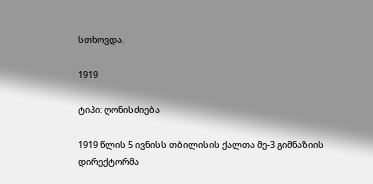სთხოვდა.

1919

ტიპი: ღონისძიება

1919 წლის 5 ივნისს თბილისის ქალთა მე-3 გიმნაზიის დირექტორმა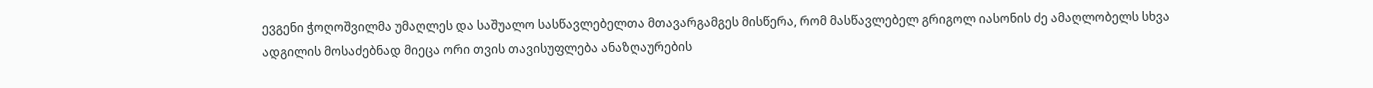ევგენი ჭოღოშვილმა უმაღლეს და საშუალო სასწავლებელთა მთავარგამგეს მისწერა, რომ მასწავლებელ გრიგოლ იასონის ძე ამაღლობელს სხვა ადგილის მოსაძებნად მიეცა ორი თვის თავისუფლება ანაზღაურების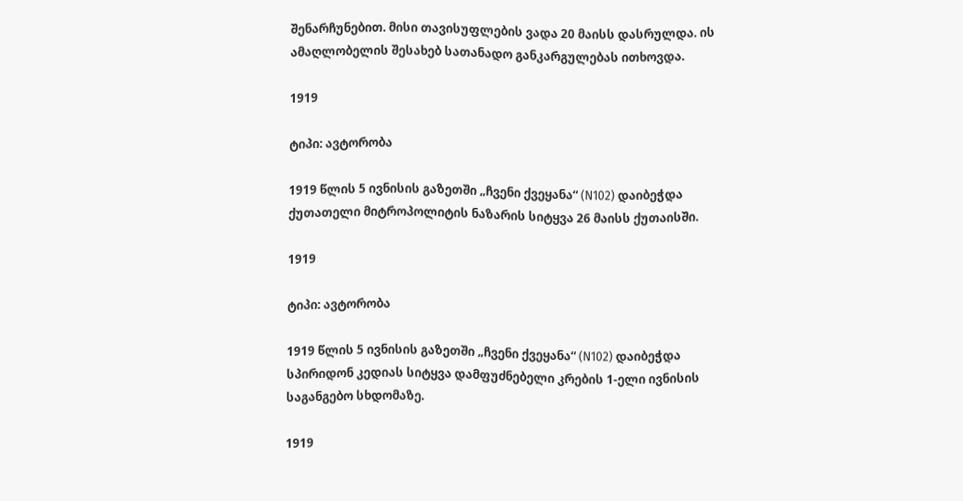შენარჩუნებით. მისი თავისუფლების ვადა 20 მაისს დასრულდა. ის ამაღლობელის შესახებ სათანადო განკარგულებას ითხოვდა.

1919

ტიპი: ავტორობა

1919 წლის 5 ივნისის გაზეთში „ჩვენი ქვეყანა“ (N102) დაიბეჭდა ქუთათელი მიტროპოლიტის ნაზარის სიტყვა 26 მაისს ქუთაისში.

1919

ტიპი: ავტორობა

1919 წლის 5 ივნისის გაზეთში „ჩვენი ქვეყანა“ (N102) დაიბეჭდა სპირიდონ კედიას სიტყვა დამფუძნებელი კრების 1-ელი ივნისის საგანგებო სხდომაზე.

1919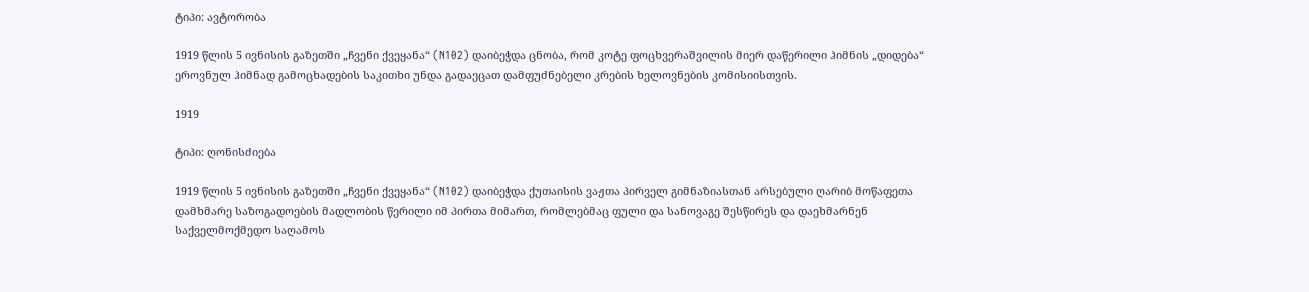ტიპი: ავტორობა

1919 წლის 5 ივნისის გაზეთში „ჩვენი ქვეყანა“ (N102) დაიბეჭდა ცნობა, რომ კოტე ფოცხვერაშვილის მიერ დაწერილი ჰიმნის „დიდება“ ეროვნულ ჰიმნად გამოცხადების საკითხი უნდა გადაეცათ დამფუძნებელი კრების ხელოვნების კომისიისთვის.

1919

ტიპი: ღონისძიება

1919 წლის 5 ივნისის გაზეთში „ჩვენი ქვეყანა“ (N102) დაიბეჭდა ქუთაისის ვაჟთა პირველ გიმნაზიასთან არსებული ღარიბ მოწაფეთა დამხმარე საზოგადოების მადლობის წერილი იმ პირთა მიმართ, რომლებმაც ფული და სანოვაგე შესწირეს და დაეხმარნენ საქველმოქმედო საღამოს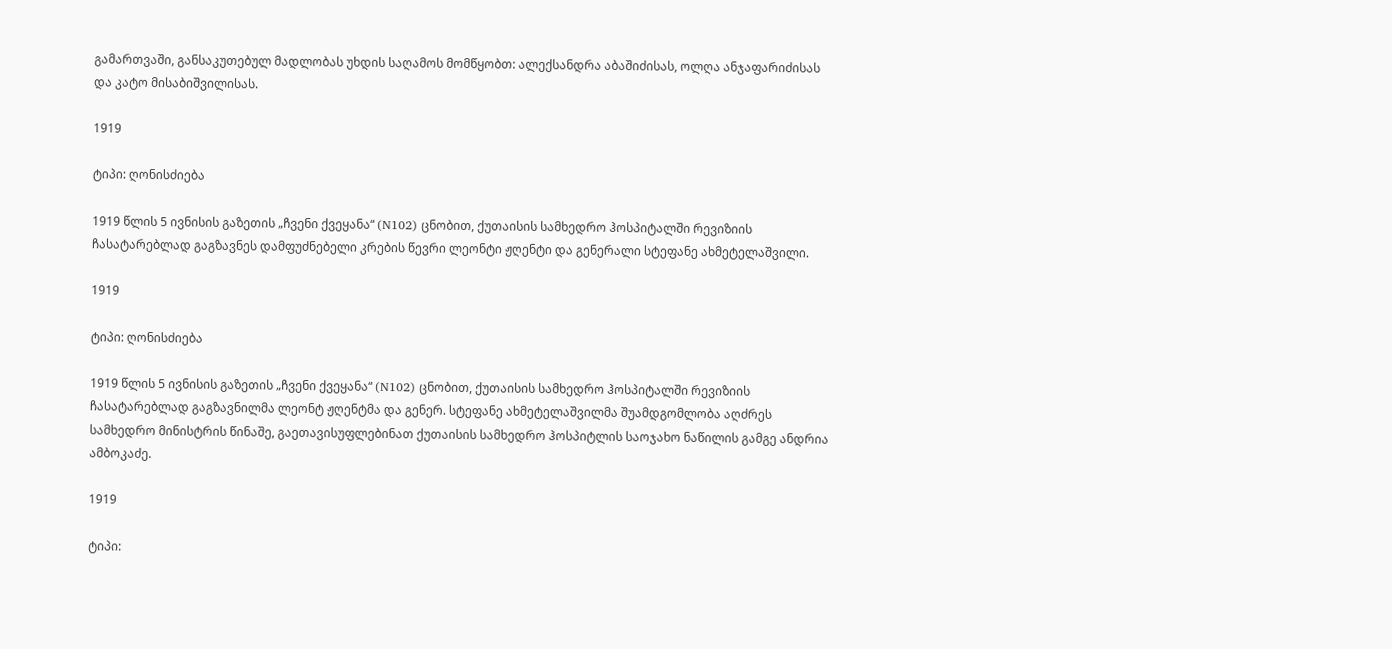გამართვაში, განსაკუთებულ მადლობას უხდის საღამოს მომწყობთ: ალექსანდრა აბაშიძისას, ოლღა ანჯაფარიძისას და კატო მისაბიშვილისას.

1919

ტიპი: ღონისძიება

1919 წლის 5 ივნისის გაზეთის „ჩვენი ქვეყანა“ (N102) ცნობით, ქუთაისის სამხედრო ჰოსპიტალში რევიზიის ჩასატარებლად გაგზავნეს დამფუძნებელი კრების წევრი ლეონტი ჟღენტი და გენერალი სტეფანე ახმეტელაშვილი.

1919

ტიპი: ღონისძიება

1919 წლის 5 ივნისის გაზეთის „ჩვენი ქვეყანა“ (N102) ცნობით, ქუთაისის სამხედრო ჰოსპიტალში რევიზიის ჩასატარებლად გაგზავნილმა ლეონტ ჟღენტმა და გენერ. სტეფანე ახმეტელაშვილმა შუამდგომლობა აღძრეს სამხედრო მინისტრის წინაშე, გაეთავისუფლებინათ ქუთაისის სამხედრო ჰოსპიტლის საოჯახო ნაწილის გამგე ანდრია ამბოკაძე.

1919

ტიპი: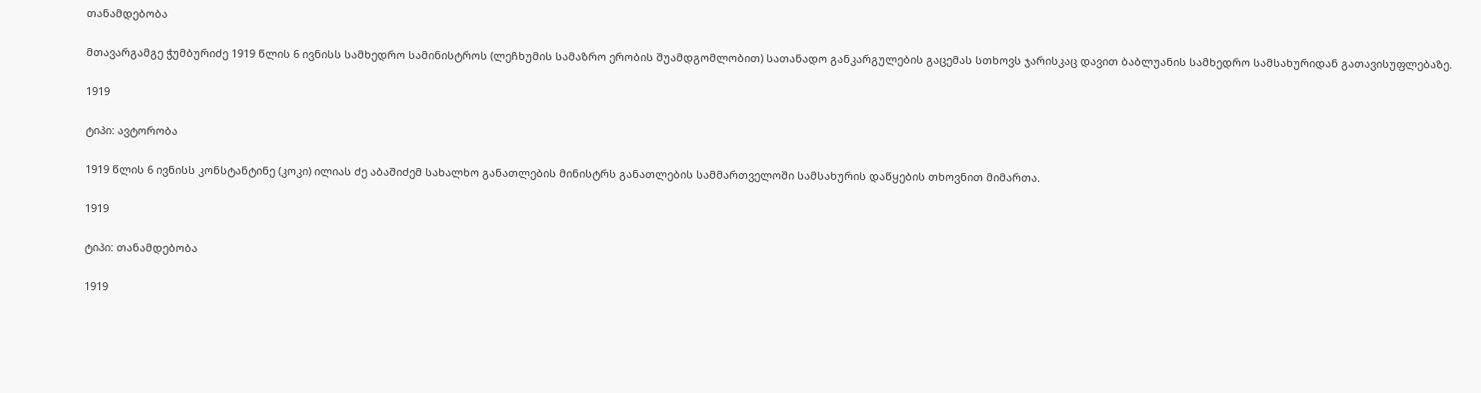თანამდებობა

მთავარგამგე ჭუმბურიძე 1919 წლის 6 ივნისს სამხედრო სამინისტროს (ლეჩხუმის სამაზრო ერობის შუამდგომლობით) სათანადო განკარგულების გაცემას სთხოვს ჯარისკაც დავით ბაბლუანის სამხედრო სამსახურიდან გათავისუფლებაზე.

1919

ტიპი: ავტორობა

1919 წლის 6 ივნისს კონსტანტინე (კოკი) ილიას ძე აბაშიძემ სახალხო განათლების მინისტრს განათლების სამმართველოში სამსახურის დაწყების თხოვნით მიმართა.

1919

ტიპი: თანამდებობა

1919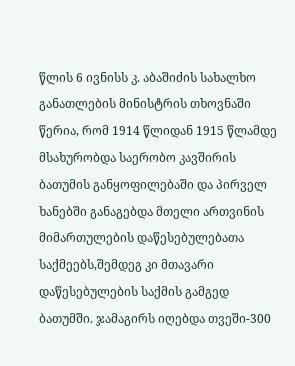წლის 6 ივნისს კ. აბაშიძის სახალხო განათლების მინისტრის თხოვნაში წერია, რომ 1914 წლიდან 1915 წლამდე მსახურობდა საერობო კავშირის ბათუმის განყოფილებაში და პირველ ხანებში განაგებდა მთელი ართვინის მიმართულების დაწესებულებათა საქმეებს,შემდეგ კი მთავარი დაწესებულების საქმის გამგედ ბათუმში. ჯამაგირს იღებდა თვეში-300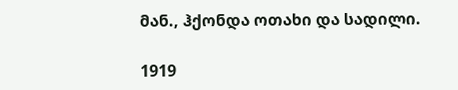მან., ჰქონდა ოთახი და სადილი.

1919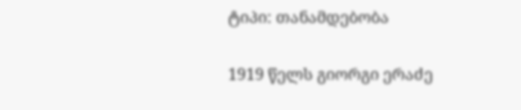ტიპი: თანამდებობა

1919 წელს გიორგი ერაძე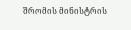შრომის მინისტრის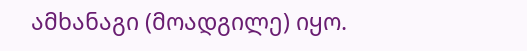ამხანაგი (მოადგილე) იყო.